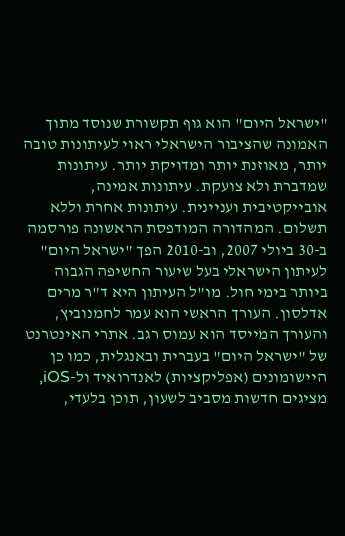"ישראל היום" הוא גוף תקשורת שנוסד מתוך האמונה שהציבור הישראלי ראוי לעיתונות טובה יותר, מאוזנת יותר ומדויקת יותר. עיתונות שמדברת ולא צועקת. עיתונות אמינה, אובייקטיבית ועניינית. עיתונות אחרת וללא תשלום. המהדורה המודפסת הראשונה פורסמה ב-30 ביולי 2007, וב-2010 הפך "ישראל היום" לעיתון הישראלי בעל שיעור החשיפה הגבוה ביותר בימי חול. מו"ל העיתון היא ד"ר מרים אדלסון. העורך הראשי הוא עמר לחמנוביץ, והעורך המייסד הוא עמוס רגב. אתרי האינטרנט של "ישראל היום" בעברית ובאנגלית, כמו כן היישומונים (אפליקציות) לאנדרואיד ול-iOS, מציגים חדשות מסביב לשעון, תוכן בלעדי,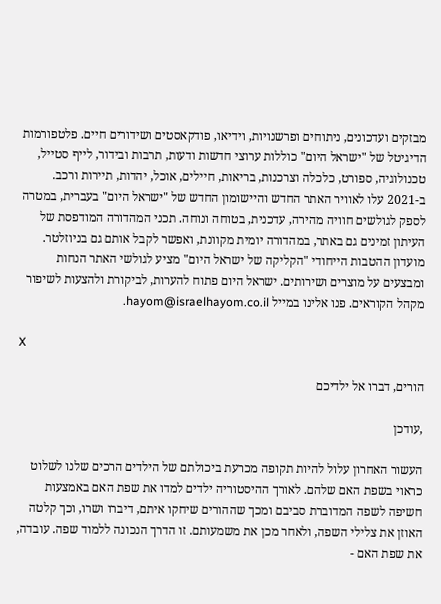מבזקים ועדכונים, ניתוחים ופרשנויות, וידיאו, פודקאסטים ושידורים חיים. פלטפורמות הדיגיטל של "ישראל היום" כוללות ערוצי חדשות ודעות, תרבות ובידור, לייף סטייל, טכנולוגיה, ספורט, כלכלה וצרכנות, בריאות, חיילים, אוכל, יהדות, תיירות ורכב. ב-2021 עלו לאוויר האתר החדש והיישומון החדש של "ישראל היום" בעברית, במטרה לספק לגולשים חוויה מהירה, עדכנית, בטוחה ונוחה. תכני המהדורה המודפסת של העיתון זמינים גם באתר, במהדורה יומית מקוונת, ואפשר לקבל אותם גם בניוזלטר. מועדון ההטבות הייחודי "הקליקה של ישראל היום" מציע לגולשי האתר הנחות ומבצעים על מוצרים ושירותים. ישראל היום פתוח להערות, לביקורת ולהצעות לשיפור מקהל הקוראים. פנו אלינו במייל hayom@israelhayom.co.il.

X

הורים, דברו אל ילדיכם

,עודכן

העשור האחרון עלול להיות תקופה מכרעת ביכולתם של הילדים הרכים שלנו לשלוט כראוי בשפת האם שלהם. לאורך ההיסטוריה ילדים למדו את שפת האם באמצעות חשיפה לשפה המדוברת סביבם ומכך שההורים שיחקו איתם, דיברו ושרו, וכך קלטה האוזן את צלילי השפה, ולאחר מכן את משמעותם. זו הדרך הנכונה ללמוד שפה. עובדה, את שפת האם -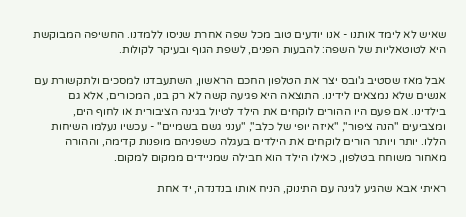שאיש לא לימד אותנו - אנו יודעים טוב מכל שפה אחרת שניסו ללמדנו. החשיפה המבוקשת היא לטוטאליות של השפה: להבעות הפנים, לשפת הגוף ובעיקר לקולות.

אבל מאז שסטיב ג'ובס יצר את הטלפון החכם הראשון, השתעבדנו למסכים ולתקשורת עם אנשים שלא נמצאים לידינו. התוצאה היא פגיעה קשה לא רק בנו, המכורים, אלא גם בילדינו. אם פעם היו ההורים לוקחים את הילד לטיול בגינה הציבורית או לחוף הים, ומצביעים "הנה ציפור", "איזה יופי של כלב", "ענני גשם בשמיים" - עכשיו נעלמו השיחות הללו. יותר ויותר הורים לוקחים את הילדים בעגלה כשפניהם מופנות קדימה, וההורה מאחור משוחח בטלפון, כאילו הילד הוא חבילה שמניידים ממקום למקום.

ראיתי אבא שהגיע לגינה עם התינוק, הניח אותו בנדנדה, יד אחת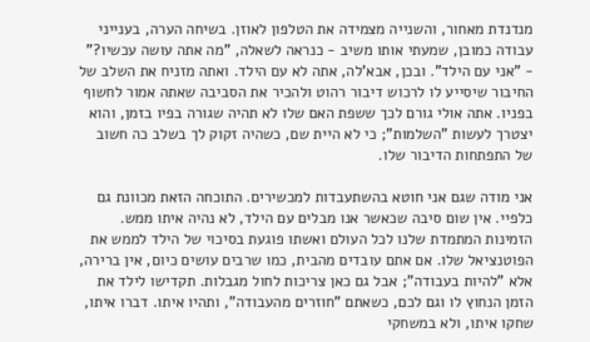מנדנדת מאחור, והשנייה מצמידה את הטלפון לאוזן. בשיחה הערה, בענייני עבודה כמובן, שמעתי אותו משיב - כנראה לשאלה, "מה אתה עושה עכשיו?" - "אני עם הילד". ובכן, אבא'לה, אתה לא עם הילד. ואתה מזניח את השלב של החיבור שיסייע לו לרכוש דיבור רהוט ולהכיר את הסביבה שאתה אמור לחשוף בפניו. אתה אולי גורם לכך ששפת האם שלו לא תהיה שגורה בפיו בזמן, והוא יצטרך לעשות "השלמות"; כי לא היית שם, כשהיה זקוק לך בשלב כה חשוב של התפתחות הדיבור שלו.

אני מודה שגם אני חוטא בהשתעבדות למכשירים. התוכחה הזאת מכוונת גם כלפיי. אין שום סיבה שכאשר אנו מבלים עם הילד, לא נהיה איתו ממש. הזמינות המתמדת שלנו לכל העולם ואשתו פוגעת בסיכוי של הילד לממש את הפוטנציאל שלו. אם אתם עובדים מהבית, כמו שרבים עושים כיום, אין ברירה, אלא "להיות בעבודה"; אבל גם כאן צריכות לחול מגבלות. תקדישו לילד את הזמן הנחוץ לו וגם לכם, כשאתם "חוזרים מהעבודה", ותהיו איתו. דברו איתו, שחקו איתו, ולא במשחקי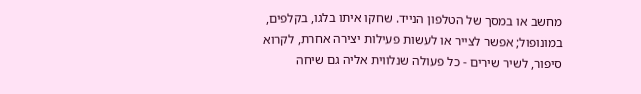מחשב או במסך של הטלפון הנייד. שחקו איתו בלגו, בקלפים, במונופול; אפשר לצייר או לעשות פעילות יצירה אחרת, לקרוא סיפור, לשיר שירים - כל פעולה שנלווית אליה גם שיחה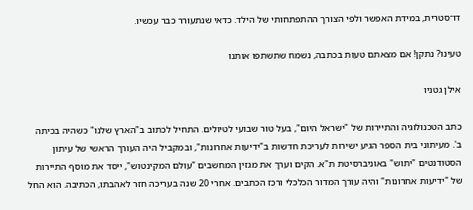דו־סטרית, במידת האפשר ולפי הצורך ההתפתחותי של הילד. כדאי שנתעורר כבר עכשיו.

טעינו? נתקן! אם מצאתם טעות בכתבה, נשמח שתשתפו אותנו

אילן גטניו

כתב הטכנולוגיה והתיירות של "ישראל היום", בעל טור שבועי לטיולים. התחיל לכתוב ב"הארץ שלנו" כשהיה בכיתה ב'. מעיתוני בית הספר הגיע ישירות לעריכת חדשות ב"ידיעות אחרונות", ובמקביל היה העורך הראשי של עיתון הסטודנטים "יתוש" באוניברסיטת ת"א. הקים וערך את מגזין המחשבים "עולם המקינטוש", ייסד את מוסף התיירות של "ידיעות אחרונות" והיה עורך המדור הכלכלי ורכז הכתבים. אחרי 20 שנה בעריכה חזר לאהבתו, הכתיבה. הוא החל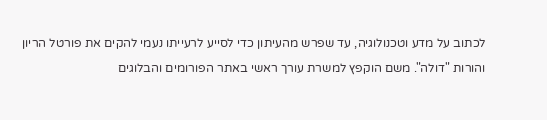לכתוב על מדע וטכנולוגיה, עד שפרש מהעיתון כדי לסייע לרעייתו נעמי להקים את פורטל הריון והורות "דולה". משם הוקפץ למשרת עורך ראשי באתר הפורומים והבלוגים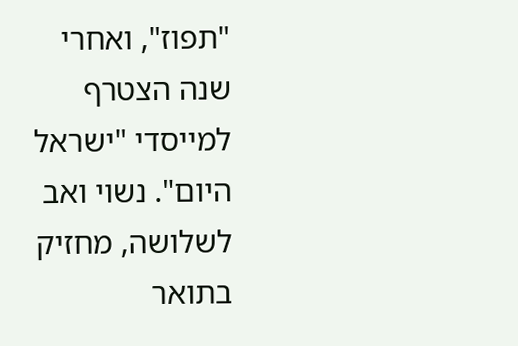"תפוז", ואחרי שנה הצטרף למייסדי "ישראל היום". נשוי ואב לשלושה, מחזיק בתואר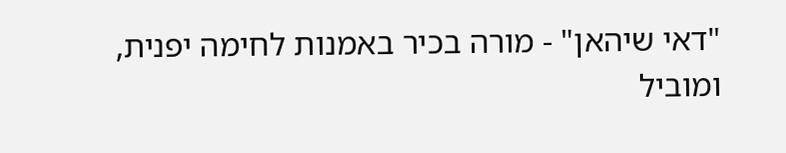"דאי שיהאן" - מורה בכיר באמנות לחימה יפנית, ומוביל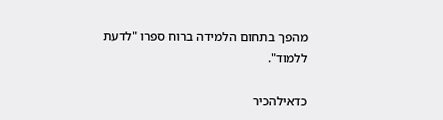מהפך בתחום הלמידה ברוח ספרו "לדעת ללמוד".

כדאילהכיר